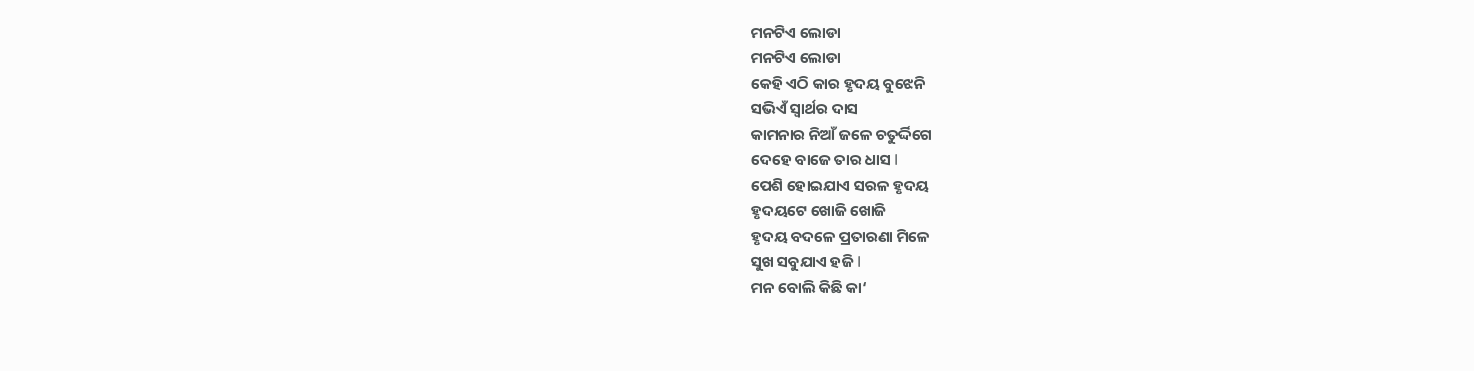ମନଟିଏ ଲୋଡା
ମନଟିଏ ଲୋଡା
କେହି ଏଠି କାର ହୃଦୟ ବୁଝେନି
ସଭିଏଁ ସ୍ୱାର୍ଥର ଦାସ
କାମନାର ନିଆଁ ଜଳେ ଚତୁର୍ଦ୍ଦିଗେ
ଦେହେ ବାଜେ ତାର ଧାସ I
ପେଶି ହୋଇଯାଏ ସରଳ ହୃଦୟ
ହୃଦୟଟେ ଖୋଜି ଖୋଜି
ହୃଦୟ ବଦଳେ ପ୍ରତାରଣା ମିଳେ
ସୁଖ ସବୁଯାଏ ହଜି I
ମନ ବୋଲି କିଛି କା‘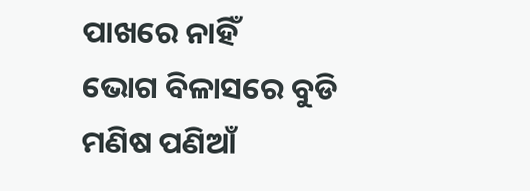ପାଖରେ ନାହିଁ
ଭୋଗ ବିଳାସରେ ବୁଡି
ମଣିଷ ପଣିଆଁ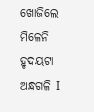ଖୋଜିଲେ ମିଳେନି
ହୃଦୟଟା ଅନ୍ଧଗଳି I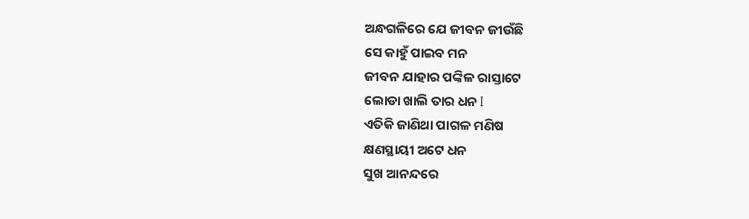ଅନ୍ଧଗଳିରେ ଯେ ଜୀବନ ଜୀଉଁଛି
ସେ କାହୁଁ ପାଇବ ମନ
ଜୀବନ ଯାହାର ପଙ୍କିଳ ରାସ୍ତାଟେ
ଲୋଡା ଖାଲି ତାର ଧନ I
ଏତିକି ଜାଣିଥା ପାଗଳ ମଣିଷ
କ୍ଷଣସ୍ଥାୟୀ ଅଟେ ଧନ
ସୁଖ ଆନନ୍ଦରେ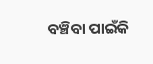ବଞ୍ଚିବା ପାଇଁକି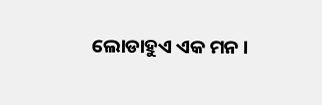ଲୋଡାହୁଏ ଏକ ମନ ।